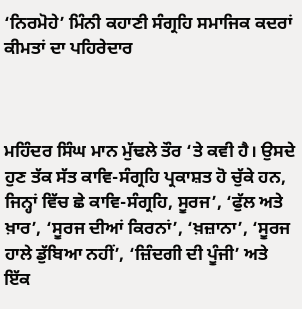‘ਨਿਰਮੋਹੇ’ ਮਿੰਨੀ ਕਹਾਣੀ ਸੰਗ੍ਰਹਿ ਸਮਾਜਿਕ ਕਦਰਾਂ ਕੀਮਤਾਂ ਦਾ ਪਹਿਰੇਦਾਰ



ਮਹਿੰਦਰ ਸਿੰਘ ਮਾਨ ਮੁੱਢਲੇ ਤੌਰ ‘ਤੇ ਕਵੀ ਹੈ। ਉਸਦੇ ਹੁਣ ਤੱਕ ਸੱਤ ਕਾਵਿ-ਸੰਗ੍ਰਹਿ ਪ੍ਰਕਾਸ਼ਤ ਹੋ ਚੁੱਕੇ ਹਨ, ਜਿਨ੍ਹਾਂ ਵਿੱਚ ਛੇ ਕਾਵਿ-ਸੰਗ੍ਰਹਿ, ਸੂਰਜ’, ‘ਫੁੱਲ ਅਤੇ ਖ਼ਾਰ’, ‘ਸੂਰਜ ਦੀਆਂ ਕਿਰਨਾਂ’, ‘ਖ਼ਜ਼ਾਨਾ’, ‘ਸੂਰਜ ਹਾਲੇ ਡੁੱਬਿਆ ਨਹੀਂ’, ‘ਜ਼ਿੰਦਗੀ ਦੀ ਪੂੰਜੀ’ ਅਤੇ ਇੱਕ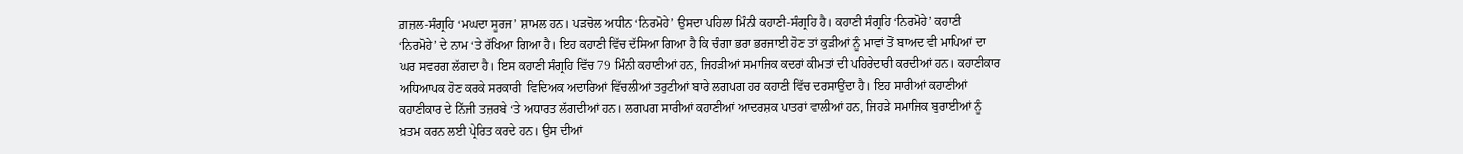ਗ਼ਜ਼ਲ-ਸੰਗ੍ਰਹਿ ‘ਮਘਦਾ ਸੂਰਜ’ ਸ਼ਾਮਲ ਹਨ। ਪੜਚੋਲ ਅਧੀਨ ‘ਨਿਰਮੋਹੇ’ ਉਸਦਾ ਪਹਿਲਾ ਮਿੰਨੀ ਕਹਾਣੀ-ਸੰਗ੍ਰਹਿ ਹੈ। ਕਹਾਣੀ ਸੰਗ੍ਰਹਿ ‘ਨਿਰਮੋਹੇ’ ਕਹਾਣੀ ‘ਨਿਰਮੋਹੇ’ ਦੇ ਨਾਮ ‘ਤੇ ਰੱਖਿਆ ਗਿਆ ਹੈ। ਇਹ ਕਹਾਣੀ ਵਿੱਚ ਦੱਸਿਆ ਗਿਆ ਹੈ ਕਿ ਚੰਗਾ ਭਰਾ ਭਰਜਾਈ ਹੋਣ ਤਾਂ ਕੁੜੀਆਂ ਨੂੰ ਮਾਵਾਂ ਤੋਂ ਬਾਅਦ ਵੀ ਮਾਪਿਆਂ ਦਾ ਘਰ ਸਵਰਗ ਲੱਗਦਾ ਹੈ। ਇਸ ਕਹਾਣੀ ਸੰਗ੍ਰਹਿ ਵਿੱਚ 79 ਮਿੰਨੀ ਕਹਾਣੀਆਂ ਹਨ, ਜਿਹੜੀਆਂ ਸਮਾਜਿਕ ਕਦਰਾਂ ਕੀਮਤਾਂ ਦੀ ਪਹਿਰੇਦਾਰੀ ਕਰਦੀਆਂ ਹਨ। ਕਹਾਣੀਕਾਰ ਅਧਿਆਪਕ ਹੋਣ ਕਰਕੇ ਸਰਕਾਰੀ  ਵਿਦਿਅਕ ਅਦਾਰਿਆਂ ਵਿੱਚਲੀਆਂ ਤਰੁਟੀਆਂ ਬਾਰੇ ਲਗਪਗ ਹਰ ਕਹਾਣੀ ਵਿੱਚ ਦਰਸਾਉਂਦਾ ਹੈ। ਇਹ ਸਾਰੀਆਂ ਕਹਾਣੀਆਂ ਕਹਾਣੀਕਾਰ ਦੇ ਨਿੱਜੀ ਤਜ਼ਰਬੇ ‘ਤੇ ਅਧਾਰਤ ਲੱਗਦੀਆਂ ਹਨ। ਲਗਪਗ ਸਾਰੀਆਂ ਕਹਾਣੀਆਂ ਆਦਰਸ਼ਕ ਪਾਤਰਾਂ ਵਾਲੀਆਂ ਹਨ, ਜਿਹੜੇ ਸਮਾਜਿਕ ਬੁਰਾਈਆਂ ਨੂੰ ਖ਼ਤਮ ਕਰਨ ਲਈ ਪ੍ਰੇਰਿਤ ਕਰਦੇ ਹਨ। ਉਸ ਦੀਆਂ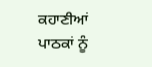ਕਹਾਣੀਆਂ ਪਾਠਕਾਂ ਨੂੰ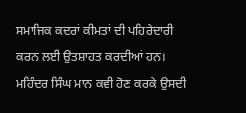ਸਮਾਜਿਕ ਕਦਰਾਂ ਕੀਮਤਾਂ ਦੀ ਪਹਿਰੇਦਾਰੀ ਕਰਨ ਲਈ ਉਤਸ਼ਾਹਤ ਕਰਦੀਆਂ ਹਨ। ਮਹਿੰਦਰ ਸਿੰਘ ਮਾਨ ਕਵੀ ਹੋਣ ਕਰਕੇ ਉਸਦੀ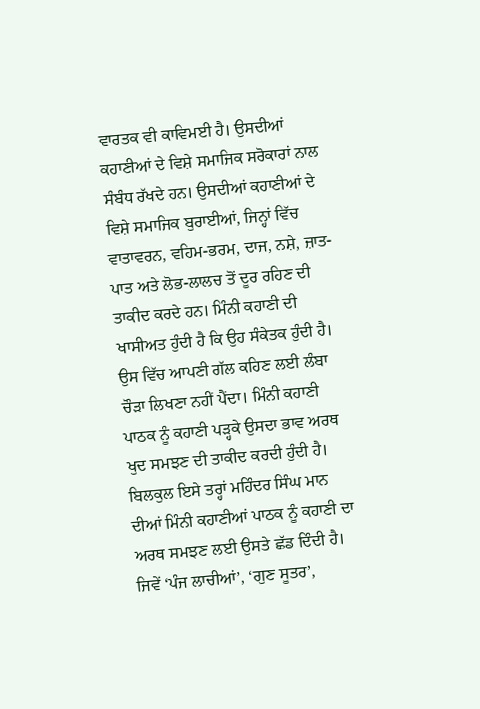ਵਾਰਤਕ ਵੀ ਕਾਵਿਮਈ ਹੈ। ਉਸਦੀਆਂ ਕਹਾਣੀਆਂ ਦੇ ਵਿਸ਼ੇ ਸਮਾਜਿਕ ਸਰੋਕਾਰਾਂ ਨਾਲ ਸੰਬੰਧ ਰੱਖਦੇ ਹਨ। ਉਸਦੀਆਂ ਕਹਾਣੀਆਂ ਦੇ ਵਿਸ਼ੇ ਸਮਾਜਿਕ ਬੁਰਾਈਆਂ, ਜਿਨ੍ਹਾਂ ਵਿੱਚ ਵਾਤਾਵਰਨ, ਵਹਿਮ-ਭਰਮ, ਦਾਜ, ਨਸ਼ੇ, ਜ਼ਾਤ-ਪਾਤ ਅਤੇ ਲੋਭ-ਲਾਲਚ ਤੋਂ ਦੂਰ ਰਹਿਣ ਦੀ ਤਾਕੀਦ ਕਰਦੇ ਹਨ। ਮਿੰਨੀ ਕਹਾਣੀ ਦੀ ਖਾਸੀਅਤ ਹੁੰਦੀ ਹੈ ਕਿ ਉਹ ਸੰਕੇਤਕ ਹੁੰਦੀ ਹੈ। ਉਸ ਵਿੱਚ ਆਪਣੀ ਗੱਲ ਕਹਿਣ ਲਈ ਲੰਬਾ ਚੌੜਾ ਲਿਖਣਾ ਨਹੀਂ ਪੈਂਦਾ। ਮਿੰਨੀ ਕਹਾਣੀ ਪਾਠਕ ਨੂੰ ਕਹਾਣੀ ਪੜ੍ਹਕੇ ਉਸਦਾ ਭਾਵ ਅਰਥ ਖੁਦ ਸਮਝਣ ਦੀ ਤਾਕੀਦ ਕਰਦੀ ਹੁੰਦੀ ਹੈ। ਬਿਲਕੁਲ ਇਸੇ ਤਰ੍ਹਾਂ ਮਹਿੰਦਰ ਸਿੰਘ ਮਾਨ ਦੀਆਂ ਮਿੰਨੀ ਕਹਾਣੀਆਂ ਪਾਠਕ ਨੂੰ ਕਹਾਣੀ ਦਾ ਅਰਥ ਸਮਝਣ ਲਈ ਉਸਤੇ ਛੱਡ ਦਿੰਦੀ ਹੈ। ਜਿਵੇਂ ‘ਪੰਜ ਲਾਚੀਆਂ’, ‘ਗੁਣ ਸੂਤਰ’,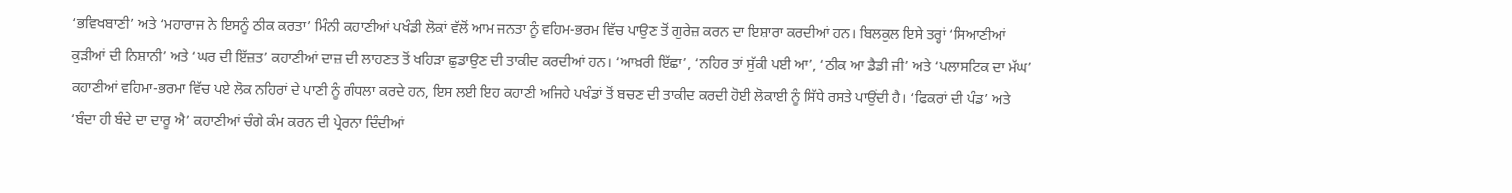‘ਭਵਿਖਬਾਣੀ’ ਅਤੇ ‘ਮਹਾਰਾਜ ਨੇ ਇਸਨੂੰ ਠੀਕ ਕਰਤਾ’ ਮਿੰਨੀ ਕਹਾਣੀਆਂ ਪਖੰਡੀ ਲੋਕਾਂ ਵੱਲੋਂ ਆਮ ਜਨਤਾ ਨੂੰ ਵਹਿਮ-ਭਰਮ ਵਿੱਚ ਪਾਉਣ ਤੋਂ ਗੁਰੇਜ਼ ਕਰਨ ਦਾ ਇਸ਼ਾਰਾ ਕਰਦੀਆਂ ਹਨ। ਬਿਲਕੁਲ ਇਸੇ ਤਰ੍ਹਾਂ ‘ਸਿਆਣੀਆਂ ਕੁੜੀਆਂ ਦੀ ਨਿਸ਼ਾਨੀ’ ਅਤੇ ‘ਘਰ ਦੀ ਇੱਜ਼ਤ’ ਕਹਾਣੀਆਂ ਦਾਜ਼ ਦੀ ਲਾਹਣਤ ਤੋਂ ਖਹਿੜਾ ਛੁਡਾਉਣ ਦੀ ਤਾਕੀਦ ਕਰਦੀਆਂ ਹਨ। ‘ਆਖ਼ਰੀ ਇੱਛਾ’, ‘ਨਹਿਰ ਤਾਂ ਸੁੱਕੀ ਪਈ ਆ’, ‘ਠੀਕ ਆ ਡੈਡੀ ਜੀ’ ਅਤੇ ‘ਪਲਾਸਟਿਕ ਦਾ ਮੱਘ’ ਕਹਾਣੀਆਂ ਵਹਿਮਾ-ਭਰਮਾ ਵਿੱਚ ਪਏ ਲੋਕ ਨਹਿਰਾਂ ਦੇ ਪਾਣੀ ਨੂੰ ਗੰਧਲਾ ਕਰਦੇ ਹਨ, ਇਸ ਲਈ ਇਹ ਕਹਾਣੀ ਅਜਿਹੇ ਪਖੰਡਾਂ ਤੋਂ ਬਚਣ ਦੀ ਤਾਕੀਦ ਕਰਦੀ ਹੋਈ ਲੋਕਾਈ ਨੂੰ ਸਿੱਧੇ ਰਸਤੇ ਪਾਉਂਦੀ ਹੈ। ‘ਫਿਕਰਾਂ ਦੀ ਪੰਡ’ ਅਤੇ ‘ਬੰਦਾ ਹੀ ਬੰਦੇ ਦਾ ਦਾਰੂ ਐ’ ਕਹਾਣੀਆਂ ਚੰਗੇ ਕੰਮ ਕਰਨ ਦੀ ਪ੍ਰੇਰਨਾ ਦਿੰਦੀਆਂ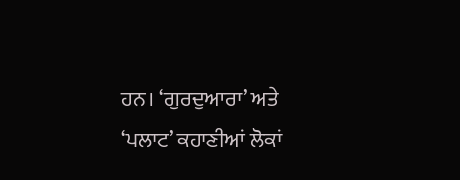ਹਨ। ‘ਗੁਰਦੁਆਰਾ’ ਅਤੇ ‘ਪਲਾਟ’ ਕਹਾਣੀਆਂ ਲੋਕਾਂ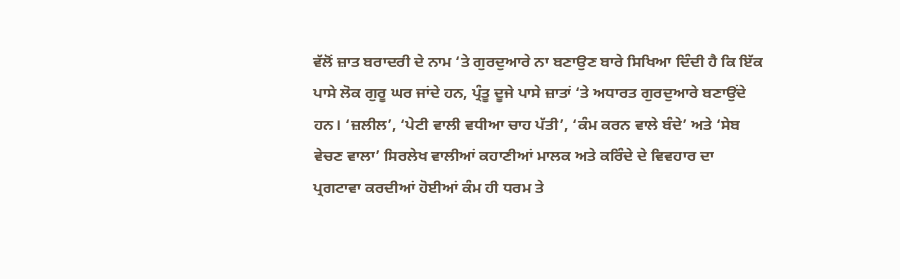ਵੱਲੋਂ ਜ਼ਾਤ ਬਰਾਦਰੀ ਦੇ ਨਾਮ ‘ਤੇ ਗੁਰਦੁਆਰੇ ਨਾ ਬਣਾਉਣ ਬਾਰੇ ਸਿਖਿਆ ਦਿੰਦੀ ਹੈ ਕਿ ਇੱਕ ਪਾਸੇ ਲੋਕ ਗੁਰੂ ਘਰ ਜਾਂਦੇ ਹਨ, ਪ੍ਰੰਤੂ ਦੂਜੇ ਪਾਸੇ ਜ਼ਾਤਾਂ ‘ਤੇ ਅਧਾਰਤ ਗੁਰਦੁਆਰੇ ਬਣਾਉਂਦੇ ਹਨ। ‘ਜ਼ਲੀਲ’, ‘ਪੇਟੀ ਵਾਲੀ ਵਧੀਆ ਚਾਹ ਪੱਤੀ’, ‘ਕੰਮ ਕਰਨ ਵਾਲੇ ਬੰਦੇ’ ਅਤੇ ‘ਸੇਬ ਵੇਚਣ ਵਾਲਾ’ ਸਿਰਲੇਖ ਵਾਲੀਆਂ ਕਹਾਣੀਆਂ ਮਾਲਕ ਅਤੇ ਕਰਿੰਦੇ ਦੇ ਵਿਵਹਾਰ ਦਾ ਪ੍ਰਗਟਾਵਾ ਕਰਦੀਆਂ ਹੋਈਆਂ ਕੰਮ ਹੀ ਧਰਮ ਤੇ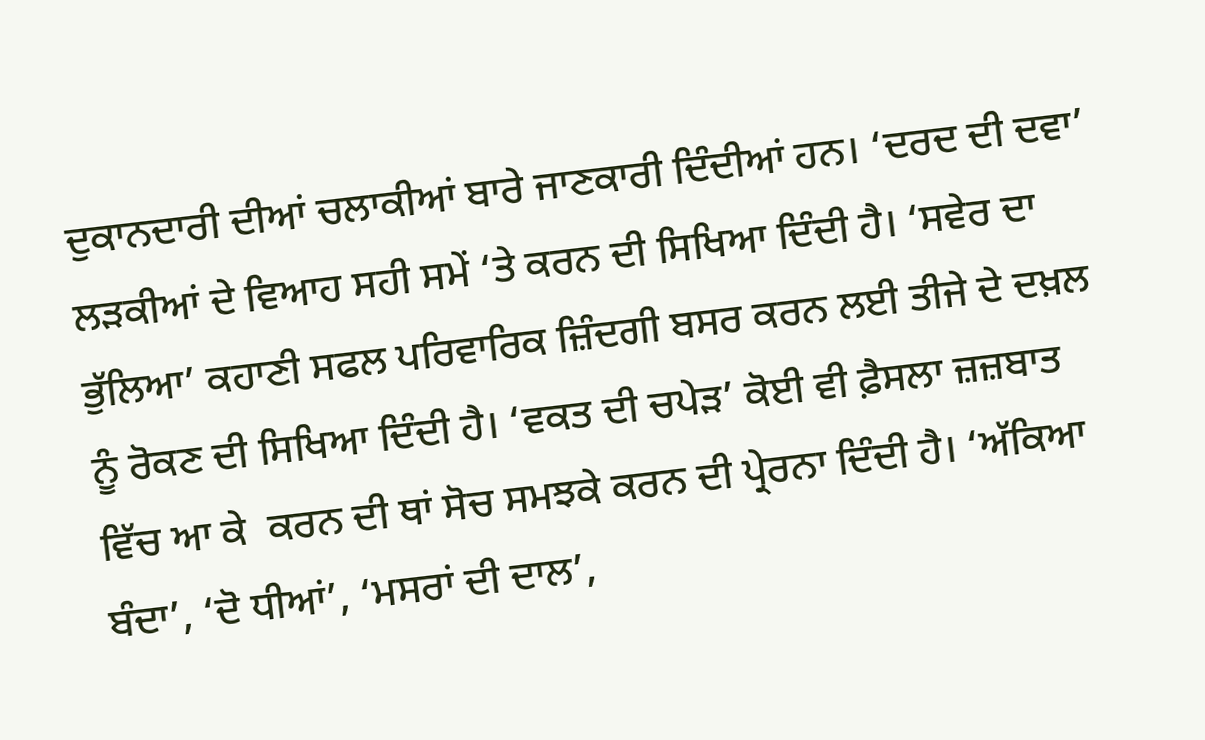ਦੁਕਾਨਦਾਰੀ ਦੀਆਂ ਚਲਾਕੀਆਂ ਬਾਰੇ ਜਾਣਕਾਰੀ ਦਿੰਦੀਆਂ ਹਨ। ‘ਦਰਦ ਦੀ ਦਵਾ’ ਲੜਕੀਆਂ ਦੇ ਵਿਆਹ ਸਹੀ ਸਮੇਂ ‘ਤੇ ਕਰਨ ਦੀ ਸਿਖਿਆ ਦਿੰਦੀ ਹੈ। ‘ਸਵੇਰ ਦਾ ਭੁੱਲਿਆ’ ਕਹਾਣੀ ਸਫਲ ਪਰਿਵਾਰਿਕ ਜ਼ਿੰਦਗੀ ਬਸਰ ਕਰਨ ਲਈ ਤੀਜੇ ਦੇ ਦਖ਼ਲ ਨੂੰ ਰੋਕਣ ਦੀ ਸਿਖਿਆ ਦਿੰਦੀ ਹੈ। ‘ਵਕਤ ਦੀ ਚਪੇੜ’ ਕੋਈ ਵੀ ਫ਼ੈਸਲਾ ਜ਼ਜ਼ਬਾਤ ਵਿੱਚ ਆ ਕੇ  ਕਰਨ ਦੀ ਥਾਂ ਸੋਚ ਸਮਝਕੇ ਕਰਨ ਦੀ ਪ੍ਰੇਰਨਾ ਦਿੰਦੀ ਹੈ। ‘ਅੱਕਿਆ ਬੰਦਾ’, ‘ਦੋ ਧੀਆਂ’, ‘ਮਸਰਾਂ ਦੀ ਦਾਲ’,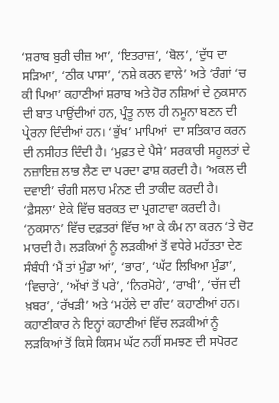‘ਸ਼ਰਾਬ ਬੁਰੀ ਚੀਜ਼ ਆ’, ‘ਇਤਰਾਜ਼’, ‘ਬੋਲ’, ‘ਦੁੱਧ ਦਾ ਸੜਿਆ’, ‘ਠੀਕ ਪਾਸਾ’, ‘ਨਸ਼ੇ ਕਰਨ ਵਾਲੇ’ ਅਤੇ ‘ਰੰਗਾਂ ‘ਚ ਕੀ ਪਿਆ’ ਕਹਾਣੀਆਂ ਸ਼ਰਾਬ ਅਤੇ ਹੋਰ ਨਸ਼ਿਆਂ ਦੇ ਨੁਕਸਾਨ ਦੀ ਬਾਤ ਪਾਉਂਦੀਆਂ ਹਨ, ਪ੍ਰੰਤੂ ਨਾਲ ਹੀ ਨਮੂਨਾ ਬਣਨ ਦੀ ਪ੍ਰੇਰਨਾ ਦਿੰਦੀਆਂ ਹਨ। ‘ਭੁੱਖ’ ਮਾਪਿਆਂ  ਦਾ ਸਤਿਕਾਰ ਕਰਨ ਦੀ ਨਸੀਹਤ ਦਿੰਦੀ ਹੈ। ‘ਮੁਫ਼ਤ ਦੇ ਪੈਸੇ’ ਸਰਕਾਰੀ ਸਹੂਲਤਾਂ ਦੇ ਨਜ਼ਾਇਜ਼ ਲਾਭ ਲੈਣ ਦਾ ਪਰਦਾ ਫਾਸ਼ ਕਰਦੀ ਹੈ। ‘ਅਕਲ ਦੀ ਦਵਾਈ’ ਚੰਗੀ ਸਲਾਹ ਮੰਨਣ ਦੀ ਤਾਕੀਦ ਕਰਦੀ ਹੈ। ‘ਫ਼ੈਸਲਾ’ ਏਕੇ ਵਿੱਚ ਬਰਕਤ ਦਾ ਪ੍ਰਗਟਾਵਾ ਕਰਦੀ ਹੈ। ‘ਨੁਕਸਾਨ’ ਵਿੱਚ ਦਫ਼ਤਰਾਂ ਵਿੱਚ ਆ ਕੇ ਕੰਮ ਨਾ ਕਰਨ ‘ਤੇ ਚੋਟ ਮਾਰਦੀ ਹੈ। ਲੜਕਿਆਂ ਨੂੰ ਲੜਕੀਆਂ ਤੋਂ ਵਧੇਰੇ ਮਹੱਤਤਾ ਦੇਣ ਸੰਬੰਧੀ ‘ਮੈਂ ਤਾਂ ਮੁੰਡਾ ਆਂ’, ‘ਭਾਰ’, ‘ਘੱਟ ਲਿਖਿਆ ਮੁੰਡਾ’, ‘ਵਿਚਾਰੇ’, ‘ਅੱਖਾਂ ਤੋਂ ਪਰੇ’, ‘ਨਿਰਮੋਹੇ’, ‘ਰਾਖੀ’, ‘ਚੱਜ ਦੀ ਖ਼ਬਰ’, ‘ਰੱਖੜੀ’ ਅਤੇ ‘ਮਹੱਲੇ ਦਾ ਗੰਦ’ ਕਹਾਣੀਆਂ ਹਨ। ਕਹਾਣੀਕਾਰ ਨੇ ਇਨ੍ਹਾਂ ਕਹਾਣੀਆਂ ਵਿੱਚ ਲੜਕੀਆਂ ਨੂੰ ਲੜਕਿਆਂ ਤੋਂ ਕਿਸੇ ਕਿਸਮ ਘੱਟ ਨਹੀਂ ਸਮਝਣ ਦੀ ਸਪੋਰਟ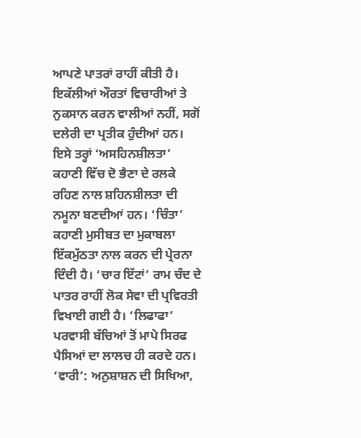ਆਪਣੇ ਪਾਤਰਾਂ ਰਾਹੀਂ ਕੀਤੀ ਹੈ। ਇਕੱਲੀਆਂ ਔਰਤਾਂ ਵਿਚਾਰੀਆਂ ਤੇ ਨੁਕਸਾਨ ਕਰਨ ਵਾਲੀਆਂ ਨਹੀਂ, ਸਗੋਂ ਦਲੇਰੀ ਦਾ ਪ੍ਰਤੀਕ ਹੁੰਦੀਆਂ ਹਨ। ਇਸੇ ਤਰ੍ਹਾਂ ‘ਅਸਹਿਨਸ਼ੀਲਤਾ’ ਕਹਾਣੀ ਵਿੱਚ ਦੋ ਭੈਣਾ ਦੇ ਰਲਕੇ ਰਹਿਣ ਨਾਲ ਸ਼ਹਿਨਸ਼ੀਲਤਾ ਦੀ ਨਮੂਨਾ ਬਣਦੀਆਂ ਹਨ। ‘ਚਿੰਤਾ’ ਕਹਾਣੀ ਮੁਸੀਬਤ ਦਾ ਮੁਕਾਬਲਾ ਇੱਕਮੁੱਠਤਾ ਨਾਲ ਕਰਨ ਦੀ ਪ੍ਰੇਰਨਾ ਦਿੰਦੀ ਹੈ। ‘ਚਾਰ ਇੱਟਾਂ’ ਰਾਮ ਚੰਦ ਦੇ ਪਾਤਰ ਰਾਹੀਂ ਲੋਕ ਸੇਵਾ ਦੀ ਪ੍ਰਵਿਰਤੀ ਵਿਖਾਈ ਗਈ ਹੈ। ‘ਲਿਫਾਫਾ’ ਪਰਵਾਸੀ ਬੱਚਿਆਂ ਤੋਂ ਮਾਪੇ ਸਿਰਫ ਪੈਸਿਆਂ ਦਾ ਲਾਲਚ ਹੀ ਕਰਦੇ ਹਨ। ‘ਵਾਰੀ’: ਅਨੁਸ਼ਾਸ਼ਨ ਦੀ ਸਿਖਿਆ,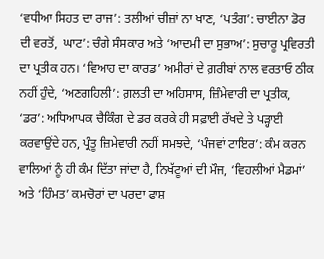‘ਵਧੀਆ ਸਿਹਤ ਦਾ ਰਾਜ’: ਤਲੀਆਂ ਚੀਜ਼ਾਂ ਨਾ ਖਾਣ, ‘ਪਤੰਗ’: ਚਾਈਨਾ ਡੋਰ ਦੀ ਵਰਤੋਂ,  ਘਾਟ’: ਚੰਗੇ ਸੰਸਕਾਰ ਅਤੇ ‘ਆਦਮੀ ਦਾ ਸੁਭਾਅ’: ਸੁਚਾਰੂ ਪ੍ਰਵਿਰਤੀ ਦਾ ਪ੍ਰਤੀਕ ਹਨ। ‘ਵਿਆਹ ਦਾ ਕਾਰਡ’ ਅਮੀਰਾਂ ਦੇ ਗ਼ਰੀਬਾਂ ਨਾਲ ਵਰਤਾਓ ਠੀਕ ਨਹੀਂ ਹੁੰਦੇ, ‘ਅਣਗਹਿਲੀ’: ਗ਼ਲਤੀ ਦਾ ਅਹਿਸਾਸ, ਜ਼ਿੰਮੇਵਾਰੀ ਦਾ ਪ੍ਰਤੀਕ, ‘ਡਰ’: ਅਧਿਆਪਕ ਚੈਕਿੰਗ ਦੇ ਡਰ ਕਰਕੇ ਹੀ ਸਫ਼ਾਈ ਰੱਖਦੇ ਤੇ ਪੜ੍ਹਾਈ ਕਰਵਾਉਂਦੇ ਹਨ, ਪ੍ਰੰਤੂ ਜ਼ਿਮੇਵਾਰੀ ਨਹੀਂ ਸਮਝਦੇ, ‘ਪੰਜਵਾਂ ਟਾਇਰ’: ਕੰਮ ਕਰਨ ਵਾਲਿਆਂ ਨੂੰ ਹੀ ਕੰਮ ਦਿੱਤਾ ਜਾਂਦਾ ਹੈ, ਨਿਖੱਟੂਆਂ ਦੀ ਮੌਜ, ‘ਵਿਹਲੀਆਂ ਮੈਡਮਾਂ’ ਅਤੇ ‘ਹਿੰਮਤ’ ਕਮਚੋਰਾਂ ਦਾ ਪਰਦਾ ਫਾਸ਼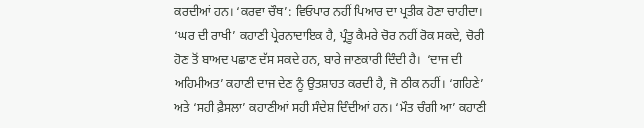ਕਰਦੀਆਂ ਹਨ। ‘ਕਰਵਾ ਚੌਥ’: ਵਿਓਪਾਰ ਨਹੀਂ ਪਿਆਰ ਦਾ ਪ੍ਰਤੀਕ ਹੋਣਾ ਚਾਹੀਦਾ। ‘ਘਰ ਦੀ ਰਾਖੀ’ ਕਹਾਣੀ ਪ੍ਰੇਰਨਾਦਾਇਕ ਹੈ, ਪ੍ਰੰਤੂ ਕੈਮਰੇ ਚੋਰ ਨਹੀਂ ਰੋਕ ਸਕਦੇ, ਚੋਰੀ ਹੋਣ ਤੋਂ ਬਾਅਦ ਪਛਾਣ ਦੱਸ ਸਕਦੇ ਹਨ, ਬਾਰੇ ਜਾਣਕਾਰੀ ਦਿੰਦੀ ਹੈ।  ‘ਦਾਜ ਦੀ ਅਹਿਮੀਅਤ’ ਕਹਾਣੀ ਦਾਜ ਦੇਣ ਨੂੰ ਉਤਸ਼ਾਹਤ ਕਰਦੀ ਹੈ, ਜੋ ਠੀਕ ਨਹੀਂ। ‘ਗਹਿਣੇ’ ਅਤੇ ‘ਸਹੀ ਫ਼ੈਸਲਾ’ ਕਹਾਣੀਆਂ ਸਹੀ ਸੰਦੇਸ਼ ਦਿੰਦੀਆਂ ਹਨ। ‘ਮੌਤ ਚੰਗੀ ਆ’ ਕਹਾਣੀ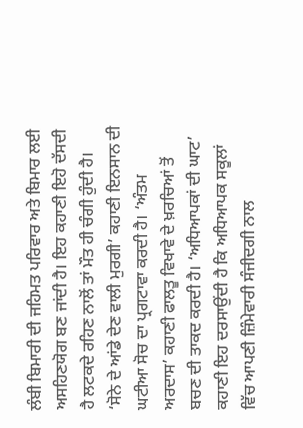ਲੰਬੀ ਬਿਮਾਰੀ ਦੀ ਜਹਿਮਤ ਪਰਿਵਾਰ ਅਤੇ ਬਿਮਾਰ ਲਈ ਅਸਹਿਣਯੋਗ ਬਣ ਜਾਂਦੀ ਹੈ। ਇਹ ਕਹਾਣੀ ਇਹੋ ਦੱਸਦੀ ਹੈ ਲਟਕਦੇ ਰਹਿਣ ਨਾਲੋਂ ਤਾਂ ਮੌਤ ਹੀ ਚੰਗੀ ਹੁੰਦੀ ਹੈ। ‘ਸੋਨੇ ਦੇ ਆਂਡੇ ਦੇਣ ਵਾਲੀ ਮੁਰਗੀ’ ਕਹਾਣੀ ਇਨਸਾਨ ਦੀ ਘਟੀਆ ਸੋਚ ਦਾ ਪ੍ਰਗਟਾਵਾ ਕਰਦੀ ਹੈ। ‘ਅੰਤਮ ਅਰਦਾਸ’ ਕਹਾਣੀ ਫਾਲਤੂ ਵਿਖਾਵੇ ਦੇ ਖ਼ਰਚਿਆਂ ਤੋਂ ਬਚਣ ਦੀ ਤਾਕਦ ਕਰਦੀ ਹੈ। ‘ਅਧਿਆਪਕਾਂ ਦੀ ਘਾਟ’ ਕਹਾਣੀ ਇਹ ਦਰਸਾਉਂਦੀ ਹੈ ਕਿ ਅਧਿਆਪਕ ਸਕੂਲਾਂ ਵਿੱਚ ਆਪਣੀ ਜ਼ਿੰਮੇਵਾਰੀ ਸੰਜੀਦਗੀ ਨਾਲ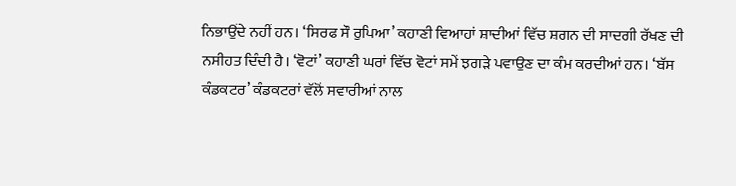ਨਿਭਾਉਂਦੇ ਨਹੀਂ ਹਨ। ‘ਸਿਰਫ ਸੌ ਰੁਪਿਆ’ ਕਹਾਣੀ ਵਿਆਹਾਂ ਸ਼ਾਦੀਆਂ ਵਿੱਚ ਸ਼ਗਨ ਦੀ ਸਾਦਗੀ ਰੱਖਣ ਦੀ ਨਸੀਹਤ ਦਿੰਦੀ ਹੈ। ‘ਵੋਟਾਂ’ ਕਹਾਣੀ ਘਰਾਂ ਵਿੱਚ ਵੋਟਾਂ ਸਮੇਂ ਝਗੜੇ ਪਵਾਉਣ ਦਾ ਕੰਮ ਕਰਦੀਆਂ ਹਨ। ‘ਬੱਸ ਕੰਡਕਟਰ’ ਕੰਡਕਟਰਾਂ ਵੱਲੋਂ ਸਵਾਰੀਆਂ ਨਾਲ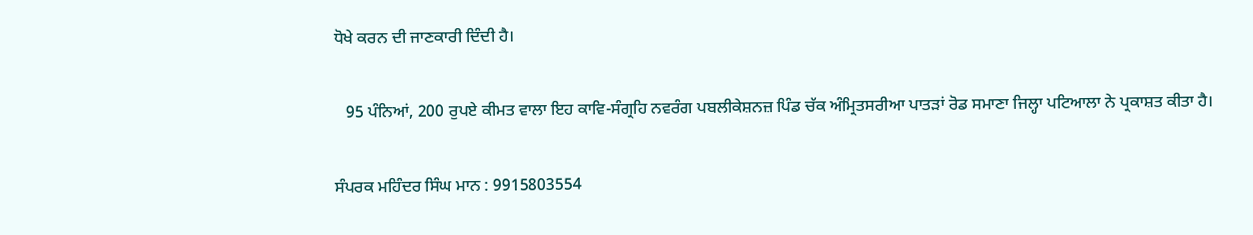ਧੋਖੇ ਕਰਨ ਦੀ ਜਾਣਕਾਰੀ ਦਿੰਦੀ ਹੈ।

   95 ਪੰਨਿਆਂ, 200 ਰੁਪਏ ਕੀਮਤ ਵਾਲਾ ਇਹ ਕਾਵਿ-ਸੰਗ੍ਰਹਿ ਨਵਰੰਗ ਪਬਲੀਕੇਸ਼ਨਜ਼ ਪਿੰਡ ਚੱਕ ਅੰਮ੍ਰਿਤਸਰੀਆ ਪਾਤੜਾਂ ਰੋਡ ਸਮਾਣਾ ਜਿਲ੍ਹਾ ਪਟਿਆਲਾ ਨੇ ਪ੍ਰਕਾਸ਼ਤ ਕੀਤਾ ਹੈ।

ਸੰਪਰਕ ਮਹਿੰਦਰ ਸਿੰਘ ਮਾਨ : 9915803554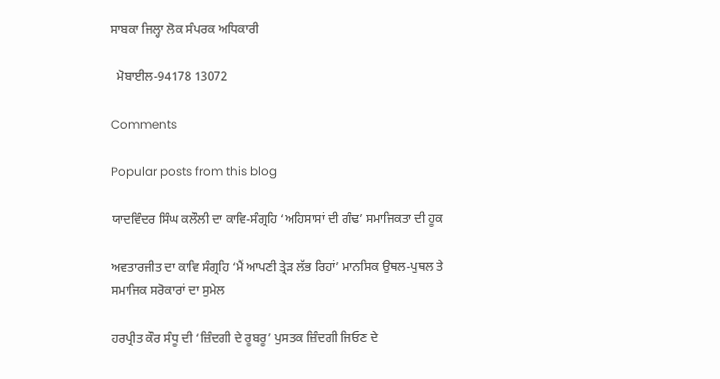ਸਾਬਕਾ ਜਿਲ੍ਹਾ ਲੋਕ ਸੰਪਰਕ ਅਧਿਕਾਰੀ

  ਮੋਬਾਈਲ-94178 13072

Comments

Popular posts from this blog

ਯਾਦਵਿੰਦਰ ਸਿੰਘ ਕਲੌਲੀ ਦਾ ਕਾਵਿ-ਸੰਗ੍ਰਹਿ ‘ਅਹਿਸਾਸਾਂ ਦੀ ਗੰਢ’ ਸਮਾਜਿਕਤਾ ਦੀ ਹੂਕ

ਅਵਤਾਰਜੀਤ ਦਾ ਕਾਵਿ ਸੰਗ੍ਰਹਿ ‘ਮੈਂ ਆਪਣੀ ਤ੍ਰੇੜ ਲੱਭ ਰਿਹਾਂ’ ਮਾਨਸਿਕ ਉਥਲ-ਪੁਥਲ ਤੇ ਸਮਾਜਿਕ ਸਰੋਕਾਰਾਂ ਦਾ ਸੁਮੇਲ

ਹਰਪ੍ਰੀਤ ਕੌਰ ਸੰਧੂ ਦੀ ‘ਜ਼ਿੰਦਗੀ ਦੇ ਰੂਬਰੂ’ ਪੁਸਤਕ ਜ਼ਿੰਦਗੀ ਜਿਓਣ ਦੇ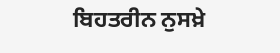ਬਿਹਤਰੀਨ ਨੁਸਖ਼ੇ